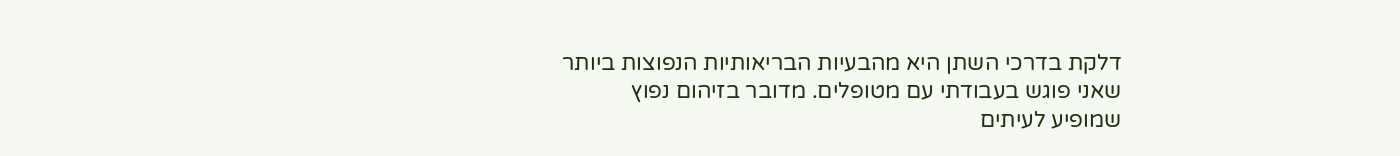דלקת בדרכי השתן היא מהבעיות הבריאותיות הנפוצות ביותר שאני פוגש בעבודתי עם מטופלים. מדובר בזיהום נפוץ שמופיע לעיתים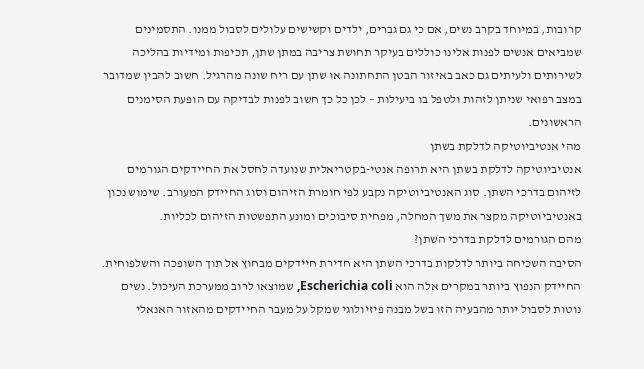קרובות, במיוחד בקרב נשים, אם כי גם גברים, ילדים וקשישים עלולים לסבול ממנו. התסמינים שמביאים אנשים לפנות אלינו כוללים בעיקר תחושת צריבה במתן שתן, תכיפות ומידיות בהליכה לשירותים ולעיתים גם כאב באיזור הבטן התחתונה או שתן עם ריח שונה מהרגיל. חשוב להבין שמדובר במצב רפואי שניתן לזהות ולטפל בו ביעילות – לכן כל כך חשוב לפנות לבדיקה עם הופעת הסימנים הראשונים.
מהי אנטיביוטיקה לדלקת בשתן
אנטיביוטיקה לדלקת בשתן היא תרופה אנטי-בקטריאלית שנועדה לחסל את החיידקים הגורמים לזיהום בדרכי השתן. סוג האנטיביוטיקה נקבע לפי חומרת הזיהום וסוג החיידק המעורב. שימוש נכון באנטיביוטיקה מקצר את משך המחלה, מפחית סיבוכים ומונע התפשטות הזיהום לכליות.
מהם הגורמים לדלקת בדרכי השתן?
הסיבה השכיחה ביותר לדלקות בדרכי השתן היא חדירת חיידקים מבחוץ אל תוך השופכה והשלפוחית. החיידק הנפוץ ביותר במקרים אלה הוא Escherichia coli, שמוצאו לרוב ממערכת העיכול. נשים נוטות לסבול יותר מהבעיה הזו בשל מבנה פיזיולוגי שמקל על מעבר החיידקים מהאזור האנאלי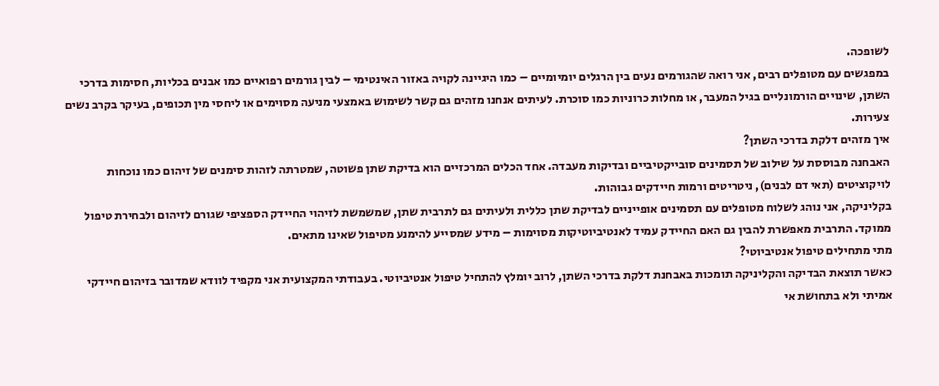לשופכה.
במפגשים עם מטופלים רבים, אני רואה שהגורמים נעים בין הרגלים יומיומיים – כמו היגיינה לקויה באזור האינטימי – לבין גורמים רפואיים כמו אבנים בכליות, חסימות בדרכי השתן, שינויים הורמונליים בגיל המעבר, או מחלות כרוניות כמו סוכרת. לעיתים אנחנו מזהים גם קשר לשימוש באמצעי מניעה מסוימים או ליחסי מין תכופים, בעיקר בקרב נשים צעירות.
איך מזהים דלקת בדרכי השתן?
האבחנה מבוססת על שילוב של תסמינים סובייקטיביים ובדיקות מעבדה. אחד הכלים המרכזיים הוא בדיקת שתן פשוטה, שמטרתה לזהות סימנים של זיהום כמו נוכחות לויקוציטים (תאי דם לבנים), ניטריטים ורמות חיידקים גבוהות.
בקליניקה, אני נוהג לשלוח מטופלים עם תסמינים אופייניים לבדיקת שתן כללית ולעיתים גם לתרבית שתן, שמשמשת לזיהוי החיידק הספציפי שגורם לזיהום ולבחירת טיפול ממוקד. התרבית מאפשרת להבין גם האם החיידק עמיד לאנטיביוטיקות מסוימות – מידע שמסייע להימנע מטיפול שאינו מתאים.
מתי מתחילים טיפול אנטיביוטי?
כאשר תוצאת הבדיקה והקליניקה תומכות באבחנת דלקת בדרכי השתן, לרוב יומלץ להתחיל טיפול אנטיביוטי. בעבודתי המקצועית אני מקפיד לוודא שמדובר בזיהום חיידקי אמיתי ולא בתחושת אי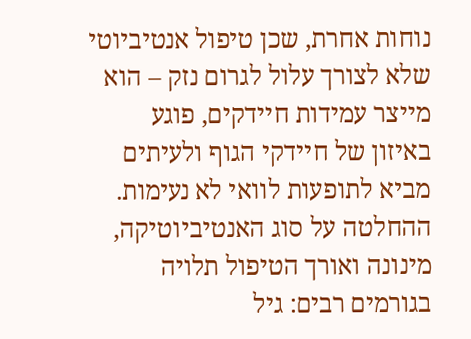נוחות אחרת, שכן טיפול אנטיביוטי שלא לצורך עלול לגרום נזק – הוא מייצר עמידות חיידקים, פוגע באיזון של חיידקי הגוף ולעיתים מביא לתופעות לוואי לא נעימות.
ההחלטה על סוג האנטיביוטיקה, מינונה ואורך הטיפול תלויה בגורמים רבים: גיל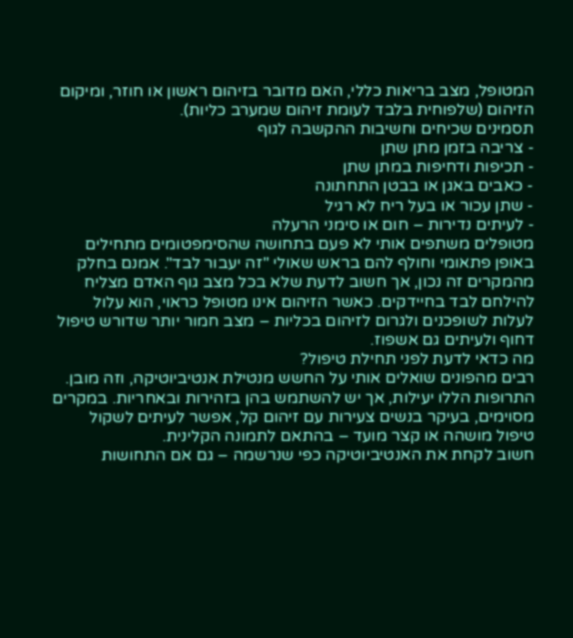המטופל, מצב בריאות כללי, האם מדובר בזיהום ראשון או חוזר, ומיקום הזיהום (שלפוחית בלבד לעומת זיהום שמערב כליות).
תסמינים שכיחים וחשיבות ההקשבה לגוף
- צריבה בזמן מתן שתן
- תכיפות ודחיפות במתן שתן
- כאבים באגן או בבטן התחתונה
- שתן עכור או בעל ריח לא רגיל
- לעיתים נדירות – חום או סימני הרעלה
מטופלים משתפים אותי לא פעם בתחושה שהסימפטומים מתחילים באופן פתאומי וחולף להם בראש שאולי "זה יעבור לבד". אמנם בחלק מהמקרים זה נכון, אך חשוב לדעת שלא בכל מצב גוף האדם מצליח להילחם לבד בחיידקים. כאשר הזיהום אינו מטופל כראוי, הוא עלול לעלות לשופכנים ולגרום לזיהום בכליות – מצב חמור יותר שדורש טיפול דחוף ולעיתים גם אשפוז.
מה כדאי לדעת לפני תחילת טיפול?
רבים מהפונים שואלים אותי על החשש מנטילת אנטיביוטיקה, וזה מובן. התרופות הללו יעילות, אך יש להשתמש בהן בזהירות ובאחריות. במקרים מסוימים, בעיקר בנשים צעירות עם זיהום קל, אפשר לעיתים לשקול טיפול מושהה או קצר מועד – בהתאם לתמונה הקלינית.
חשוב לקחת את האנטיביוטיקה כפי שנרשמה – גם אם התחושות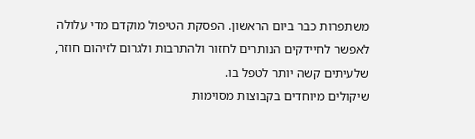משתפרות כבר ביום הראשון. הפסקת הטיפול מוקדם מדי עלולה לאפשר לחיידקים הנותרים לחזור ולהתרבות ולגרום לזיהום חוזר, שלעיתים קשה יותר לטפל בו.
שיקולים מיוחדים בקבוצות מסוימות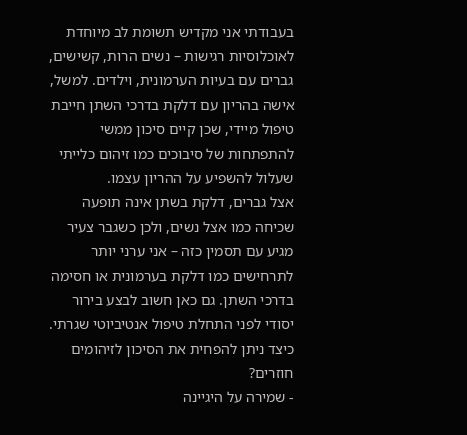בעבודתי אני מקדיש תשומת לב מיוחדת לאוכלוסיות רגישות – נשים הרות, קשישים, גברים עם בעיות הערמונית, וילדים. למשל, אישה בהריון עם דלקת בדרכי השתן חייבת טיפול מיידי, שכן קיים סיכון ממשי להתפתחות של סיבוכים כמו זיהום כלייתי שעלול להשפיע על ההריון עצמו.
אצל גברים, דלקת בשתן אינה תופעה שכיחה כמו אצל נשים, ולכן כשגבר צעיר מגיע עם תסמין כזה – אני ערני יותר לתרחישים כמו דלקת בערמונית או חסימה בדרכי השתן. גם כאן חשוב לבצע בירור יסודי לפני התחלת טיפול אנטיביוטי שגרתי.
כיצד ניתן להפחית את הסיכון לזיהומים חוזרים?
- שמירה על היגיינה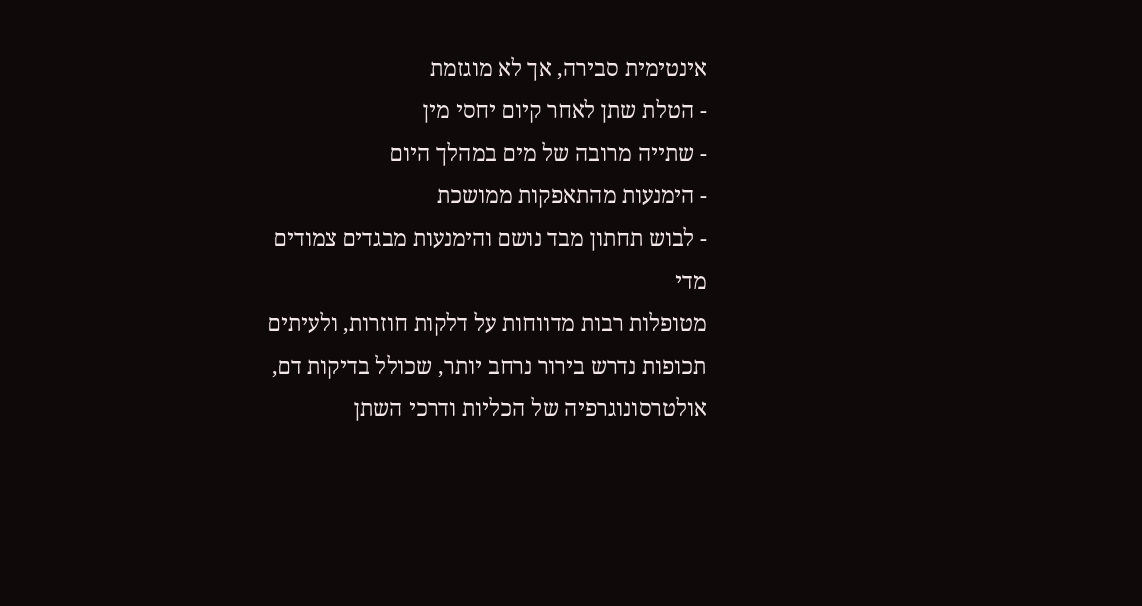אינטימית סבירה, אך לא מוגזמת
- הטלת שתן לאחר קיום יחסי מין
- שתייה מרובה של מים במהלך היום
- הימנעות מהתאפקות ממושכת
- לבוש תחתון מבד נושם והימנעות מבגדים צמודים מדי
מטופלות רבות מדווחות על דלקות חוזרות, ולעיתים תכופות נדרש בירור נרחב יותר, שכולל בדיקות דם, אולטרסונוגרפיה של הכליות ודרכי השתן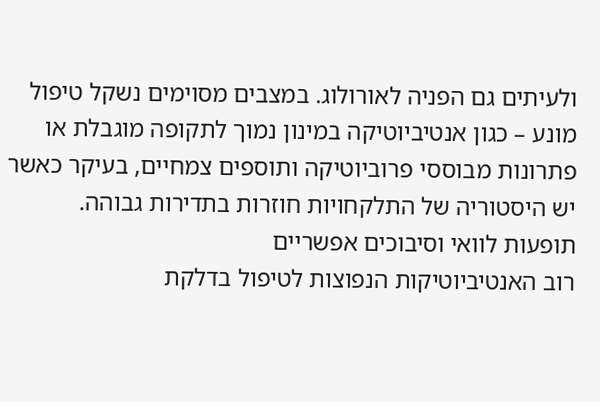ולעיתים גם הפניה לאורולוג. במצבים מסוימים נשקל טיפול מונע – כגון אנטיביוטיקה במינון נמוך לתקופה מוגבלת או פתרונות מבוססי פרוביוטיקה ותוספים צמחיים, בעיקר כאשר יש היסטוריה של התלקחויות חוזרות בתדירות גבוהה.
תופעות לוואי וסיבוכים אפשריים
רוב האנטיביוטיקות הנפוצות לטיפול בדלקת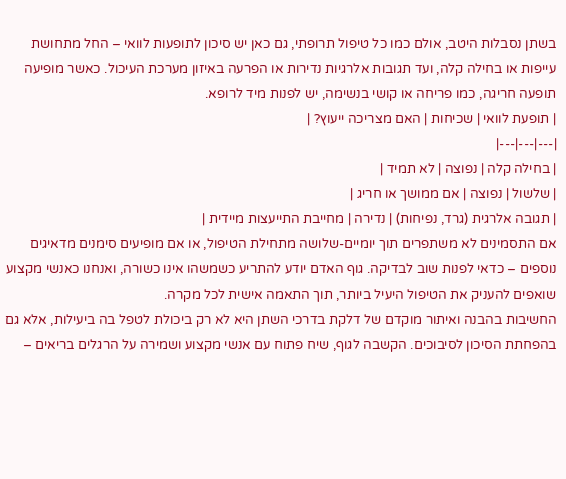בשתן נסבלות היטב, אולם כמו כל טיפול תרופתי, גם כאן יש סיכון לתופעות לוואי – החל מתחושת עייפות או בחילה קלה, ועד תגובות אלרגיות נדירות או הפרעה באיזון מערכת העיכול. כאשר מופיעה תופעה חריגה, כמו פריחה או קושי בנשימה, יש לפנות מיד לרופא.
| תופעת לוואי | שכיחות | האם מצריכה ייעוץ? |
|---|---|---|
| בחילה קלה | נפוצה | לא תמיד |
| שלשול | נפוצה | אם ממושך או חריג |
| תגובה אלרגית (גרד, נפיחות) | נדירה | מחייבת התייעצות מיידית |
אם התסמינים לא משתפרים תוך יומיים-שלושה מתחילת הטיפול, או אם מופיעים סימנים מדאיגים נוספים – כדאי לפנות שוב לבדיקה. גוף האדם יודע להתריע כשמשהו אינו כשורה, ואנחנו כאנשי מקצוע שואפים להעניק את הטיפול היעיל ביותר, תוך התאמה אישית לכל מקרה.
החשיבות בהבנה ואיתור מוקדם של דלקת בדרכי השתן היא לא רק ביכולת לטפל בה ביעילות, אלא גם בהפחתת הסיכון לסיבוכים. הקשבה לגוף, שיח פתוח עם אנשי מקצוע ושמירה על הרגלים בריאים –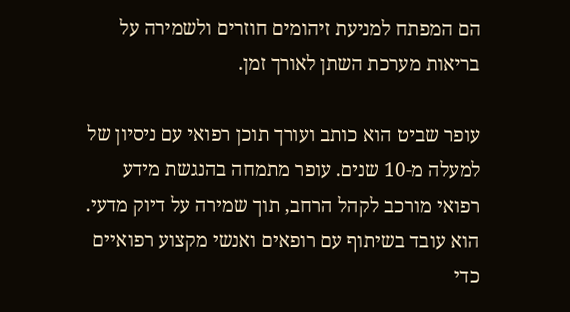הם המפתח למניעת זיהומים חוזרים ולשמירה על בריאות מערכת השתן לאורך זמן.

עופר שביט הוא כותב ועורך תוכן רפואי עם ניסיון של למעלה מ-10 שנים. עופר מתמחה בהנגשת מידע רפואי מורכב לקהל הרחב, תוך שמירה על דיוק מדעי. הוא עובד בשיתוף עם רופאים ואנשי מקצוע רפואיים כדי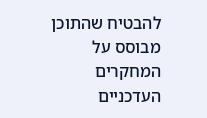להבטיח שהתוכן מבוסס על המחקרים העדכניים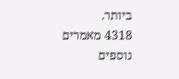ביותר.
4318 מאמרים נוספים